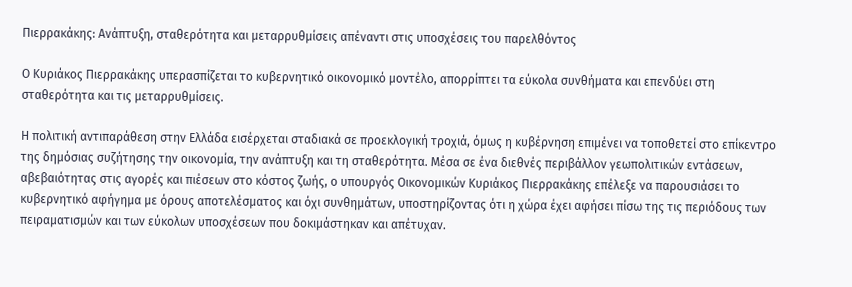Πιερρακάκης: Ανάπτυξη, σταθερότητα και μεταρρυθμίσεις απέναντι στις υποσχέσεις του παρελθόντος

Ο Κυριάκος Πιερρακάκης υπερασπίζεται το κυβερνητικό οικονομικό μοντέλο, απορρίπτει τα εύκολα συνθήματα και επενδύει στη σταθερότητα και τις μεταρρυθμίσεις.

Η πολιτική αντιπαράθεση στην Ελλάδα εισέρχεται σταδιακά σε προεκλογική τροχιά, όμως η κυβέρνηση επιμένει να τοποθετεί στο επίκεντρο της δημόσιας συζήτησης την οικονομία, την ανάπτυξη και τη σταθερότητα. Μέσα σε ένα διεθνές περιβάλλον γεωπολιτικών εντάσεων, αβεβαιότητας στις αγορές και πιέσεων στο κόστος ζωής, ο υπουργός Οικονομικών Κυριάκος Πιερρακάκης επέλεξε να παρουσιάσει το κυβερνητικό αφήγημα με όρους αποτελέσματος και όχι συνθημάτων, υποστηρίζοντας ότι η χώρα έχει αφήσει πίσω της τις περιόδους των πειραματισμών και των εύκολων υποσχέσεων που δοκιμάστηκαν και απέτυχαν.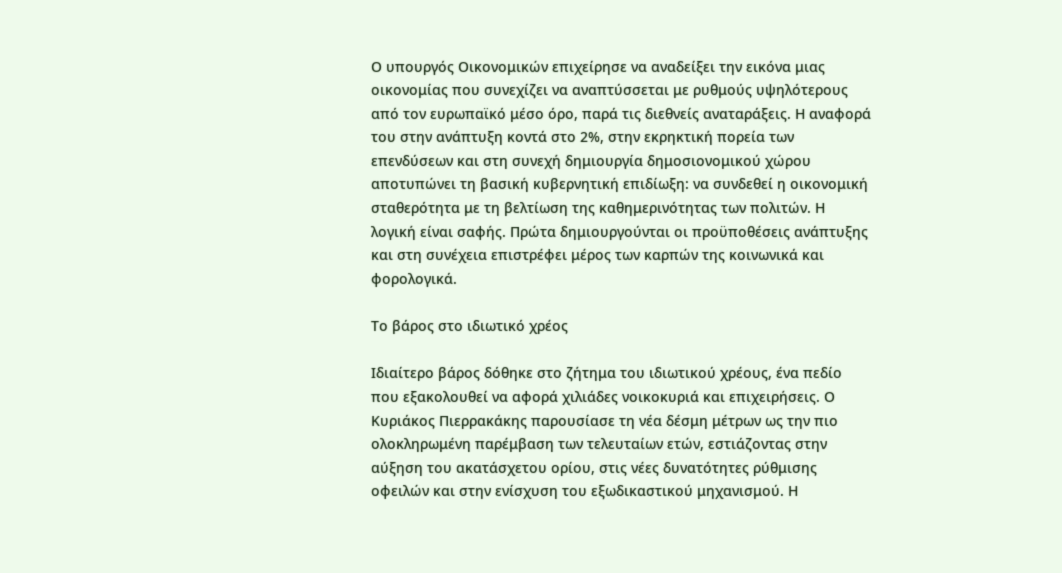Ο υπουργός Οικονομικών επιχείρησε να αναδείξει την εικόνα μιας οικονομίας που συνεχίζει να αναπτύσσεται με ρυθμούς υψηλότερους από τον ευρωπαϊκό μέσο όρο, παρά τις διεθνείς αναταράξεις. Η αναφορά του στην ανάπτυξη κοντά στο 2%, στην εκρηκτική πορεία των επενδύσεων και στη συνεχή δημιουργία δημοσιονομικού χώρου αποτυπώνει τη βασική κυβερνητική επιδίωξη: να συνδεθεί η οικονομική σταθερότητα με τη βελτίωση της καθημερινότητας των πολιτών. Η λογική είναι σαφής. Πρώτα δημιουργούνται οι προϋποθέσεις ανάπτυξης και στη συνέχεια επιστρέφει μέρος των καρπών της κοινωνικά και φορολογικά.

Το βάρος στο ιδιωτικό χρέος

Ιδιαίτερο βάρος δόθηκε στο ζήτημα του ιδιωτικού χρέους, ένα πεδίο που εξακολουθεί να αφορά χιλιάδες νοικοκυριά και επιχειρήσεις. Ο Κυριάκος Πιερρακάκης παρουσίασε τη νέα δέσμη μέτρων ως την πιο ολοκληρωμένη παρέμβαση των τελευταίων ετών, εστιάζοντας στην αύξηση του ακατάσχετου ορίου, στις νέες δυνατότητες ρύθμισης οφειλών και στην ενίσχυση του εξωδικαστικού μηχανισμού. Η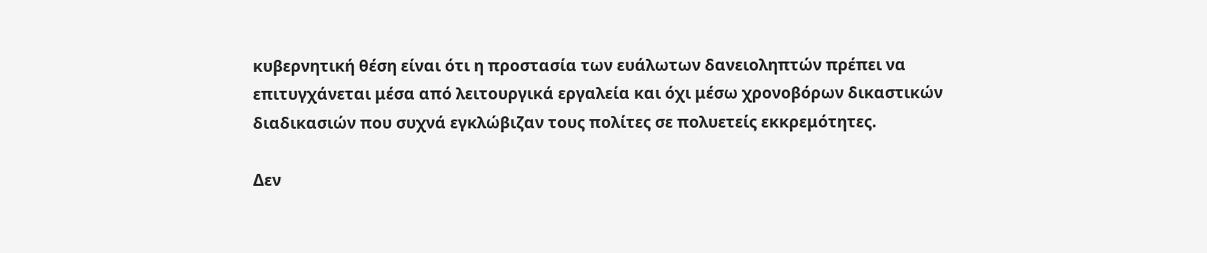κυβερνητική θέση είναι ότι η προστασία των ευάλωτων δανειοληπτών πρέπει να επιτυγχάνεται μέσα από λειτουργικά εργαλεία και όχι μέσω χρονοβόρων δικαστικών διαδικασιών που συχνά εγκλώβιζαν τους πολίτες σε πολυετείς εκκρεμότητες.

Δεν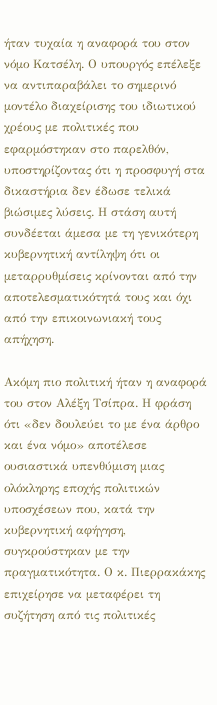ήταν τυχαία η αναφορά του στον νόμο Κατσέλη. Ο υπουργός επέλεξε να αντιπαραβάλει το σημερινό μοντέλο διαχείρισης του ιδιωτικού χρέους με πολιτικές που εφαρμόστηκαν στο παρελθόν, υποστηρίζοντας ότι η προσφυγή στα δικαστήρια δεν έδωσε τελικά βιώσιμες λύσεις. Η στάση αυτή συνδέεται άμεσα με τη γενικότερη κυβερνητική αντίληψη ότι οι μεταρρυθμίσεις κρίνονται από την αποτελεσματικότητά τους και όχι από την επικοινωνιακή τους απήχηση.

Ακόμη πιο πολιτική ήταν η αναφορά του στον Αλέξη Τσίπρα. Η φράση ότι «δεν δουλεύει το με ένα άρθρο και ένα νόμο» αποτέλεσε ουσιαστικά υπενθύμιση μιας ολόκληρης εποχής πολιτικών υποσχέσεων που, κατά την κυβερνητική αφήγηση, συγκρούστηκαν με την πραγματικότητα. Ο κ. Πιερρακάκης επιχείρησε να μεταφέρει τη συζήτηση από τις πολιτικές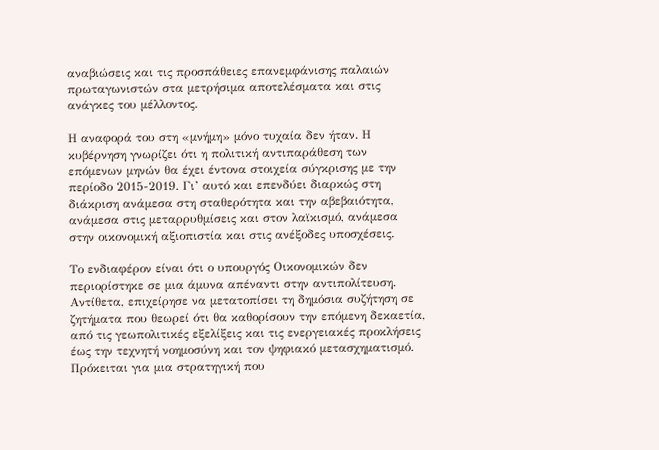αναβιώσεις και τις προσπάθειες επανεμφάνισης παλαιών πρωταγωνιστών στα μετρήσιμα αποτελέσματα και στις ανάγκες του μέλλοντος.

Η αναφορά του στη «μνήμη» μόνο τυχαία δεν ήταν. Η κυβέρνηση γνωρίζει ότι η πολιτική αντιπαράθεση των επόμενων μηνών θα έχει έντονα στοιχεία σύγκρισης με την περίοδο 2015-2019. Γι’ αυτό και επενδύει διαρκώς στη διάκριση ανάμεσα στη σταθερότητα και την αβεβαιότητα, ανάμεσα στις μεταρρυθμίσεις και στον λαϊκισμό, ανάμεσα στην οικονομική αξιοπιστία και στις ανέξοδες υποσχέσεις.

Το ενδιαφέρον είναι ότι ο υπουργός Οικονομικών δεν περιορίστηκε σε μια άμυνα απέναντι στην αντιπολίτευση. Αντίθετα, επιχείρησε να μετατοπίσει τη δημόσια συζήτηση σε ζητήματα που θεωρεί ότι θα καθορίσουν την επόμενη δεκαετία, από τις γεωπολιτικές εξελίξεις και τις ενεργειακές προκλήσεις έως την τεχνητή νοημοσύνη και τον ψηφιακό μετασχηματισμό. Πρόκειται για μια στρατηγική που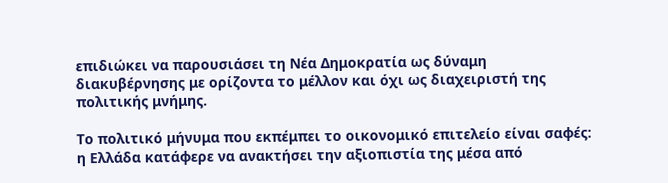επιδιώκει να παρουσιάσει τη Νέα Δημοκρατία ως δύναμη διακυβέρνησης με ορίζοντα το μέλλον και όχι ως διαχειριστή της πολιτικής μνήμης.

Το πολιτικό μήνυμα που εκπέμπει το οικονομικό επιτελείο είναι σαφές: η Ελλάδα κατάφερε να ανακτήσει την αξιοπιστία της μέσα από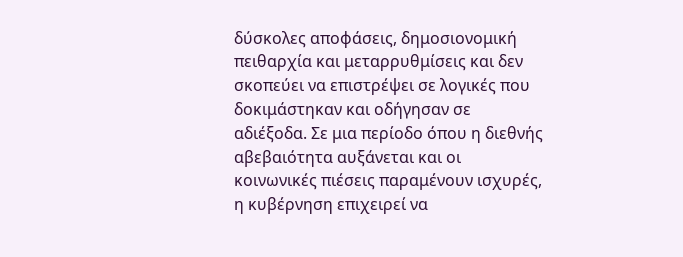δύσκολες αποφάσεις, δημοσιονομική πειθαρχία και μεταρρυθμίσεις και δεν σκοπεύει να επιστρέψει σε λογικές που δοκιμάστηκαν και οδήγησαν σε αδιέξοδα. Σε μια περίοδο όπου η διεθνής αβεβαιότητα αυξάνεται και οι κοινωνικές πιέσεις παραμένουν ισχυρές, η κυβέρνηση επιχειρεί να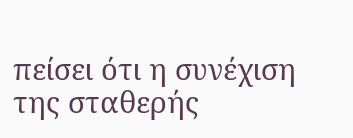πείσει ότι η συνέχιση της σταθερής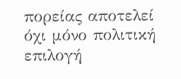πορείας αποτελεί όχι μόνο πολιτική επιλογή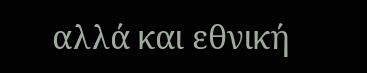αλλά και εθνική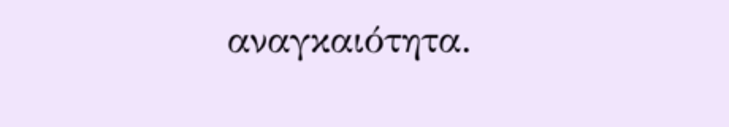αναγκαιότητα.